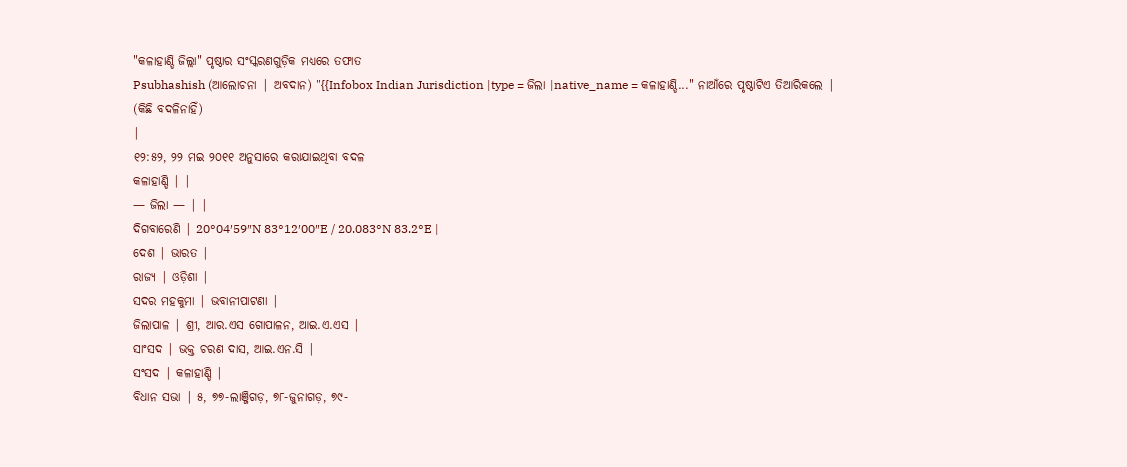"କଳାହାଣ୍ଡି ଜିଲ୍ଲା" ପୃଷ୍ଠାର ସଂସ୍କରଣଗୁଡ଼ିକ ମଧ୍ୟରେ ତଫାତ
Psubhashish (ଆଲୋଚନା | ଅବଦାନ) "{{Infobox Indian Jurisdiction |type = ଜିଲା |native_name = କଳାହାଣ୍ଡି..." ନାଆଁରେ ପୃଷ୍ଠାଟିଏ ତିଆରିକଲେ |
(କିଛି ବଦଳିନାହିଁ)
|
୧୨:୫୨, ୨୨ ମଇ ୨୦୧୧ ଅନୁସାରେ କରାଯାଇଥିବା ବଦଳ
କଳାହାଣ୍ଡି | |
— ଜିଲା — | |
ଦିଗବାରେଣି | 20°04′59″N 83°12′00″E / 20.083°N 83.2°E |
ଦେଶ | ଭାରତ |
ରାଜ୍ୟ | ଓଡ଼ିଶା |
ସଦର ମହକୁମା | ଭବାନୀପାଟଣା |
ଜିଲାପାଳ | ଶ୍ରୀ, ଆର.ଏସ ଗୋପାଳନ, ଆଇ.ଏ.ଏସ |
ସାଂସଦ | ଭକ୍ତ ଚରଣ ଦାସ, ଆଇ.ଏନ.ସି |
ସଂସଦ | କଳାହାଣ୍ଡି |
ବିଧାନ ସଭା | ୫, ୭୭-ଲାଞ୍ଜିଗଡ଼, ୭୮-ଜୁନାଗଡ଼, ୭୯-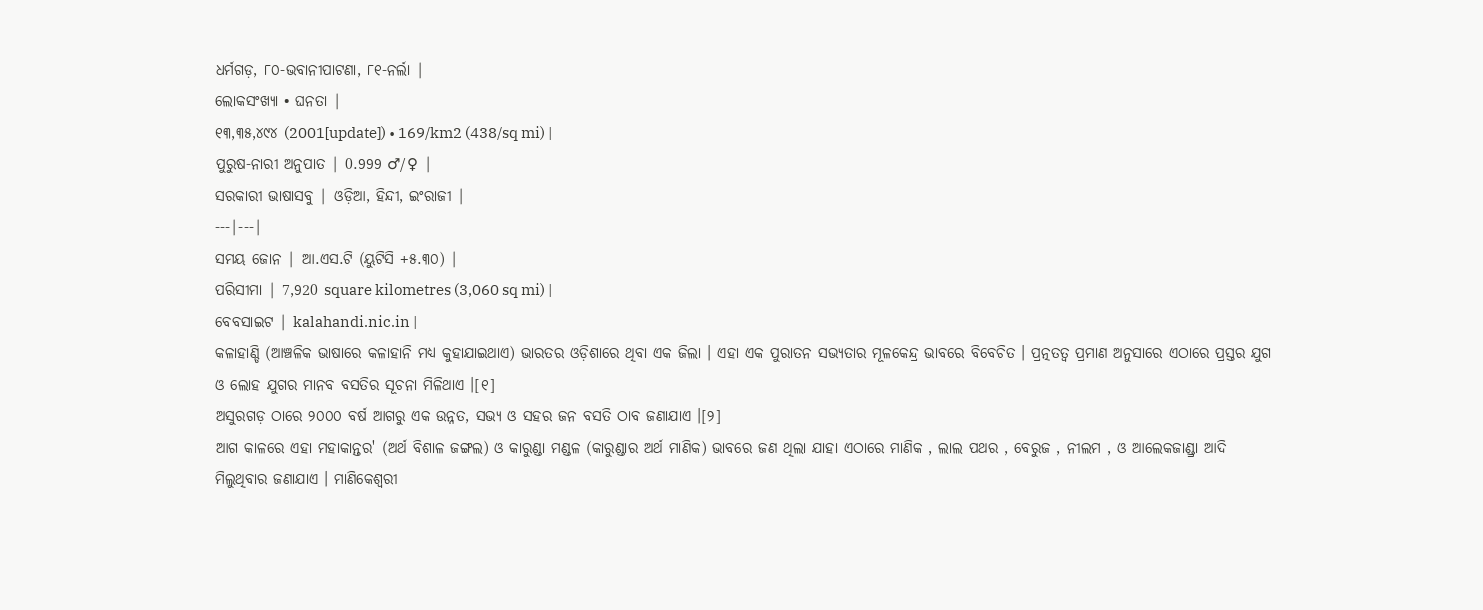ଧର୍ମଗଡ଼, ୮୦-ଭବାନୀପାଟଣା, ୮୧-ନର୍ଲା |
ଲୋକସଂଖ୍ୟା • ଘନତା |
୧୩,୩୫,୪୯୪ (2001[update]) • 169/km2 (438/sq mi) |
ପୁରୁଷ-ନାରୀ ଅନୁପାତ | 0.999 ♂/♀ |
ସରକାରୀ ଭାଷାସବୁ | ଓଡ଼ିଆ, ହିନ୍ଦୀ, ଇଂରାଜୀ |
---|---|
ସମୟ ଜୋନ | ଆ.ଏସ.ଟି (ୟୁଟିସି +୫.୩୦) |
ପରିସୀମା | 7,920 square kilometres (3,060 sq mi) |
ବେବସାଇଟ | kalahandi.nic.in |
କଳାହାଣ୍ଡି (ଆଞ୍ଚଳିକ ଭାଷାରେ କଳାହାନି ମଧ୍ୟ କୁହାଯାଇଥାଏ) ଭାରତର ଓଡ଼ିଶାରେ ଥିବା ଏକ ଜିଲା । ଏହା ଏକ ପୁରାତନ ସଭ୍ୟତାର ମୂଳକେନ୍ଦ୍ର ଭାବରେ ବିବେଚିତ । ପ୍ରତ୍ନତତ୍ଵ ପ୍ରମାଣ ଅନୁସାରେ ଏଠାରେ ପ୍ରସ୍ତର ଯୁଗ ଓ ଲୋହ ଯୁଗର ମାନବ ବସତିର ସୂଚନା ମିଳିଥାଏ ।[୧]
ଅସୁରଗଡ଼ ଠାରେ ୨୦୦୦ ବର୍ଷ ଆଗରୁ ଏକ ଉନ୍ନତ, ସଭ୍ୟ ଓ ସହର ଜନ ବସତି ଠାବ ଜଣାଯାଏ ।[୨]
ଆଗ କାଳରେ ଏହା ମହାକାନ୍ତର' (ଅର୍ଥ ବିଶାଳ ଜଙ୍ଗଲ) ଓ କାରୁଣ୍ଡା ମଣ୍ଡଳ (କାରୁଣ୍ଡାର ଅର୍ଥ ମାଣିକ) ଭାବରେ ଜଣ ଥିଲା ଯାହା ଏଠାରେ ମାଣିକ , ଲାଲ ପଥର , ବେରୁଜ , ନୀଲମ , ଓ ଆଲେକଜାଣ୍ଡ୍ରା ଆଦି ମିଲୁଥିବାର ଜଣାଯାଏ । ମାଣିକେଶ୍ଵରୀ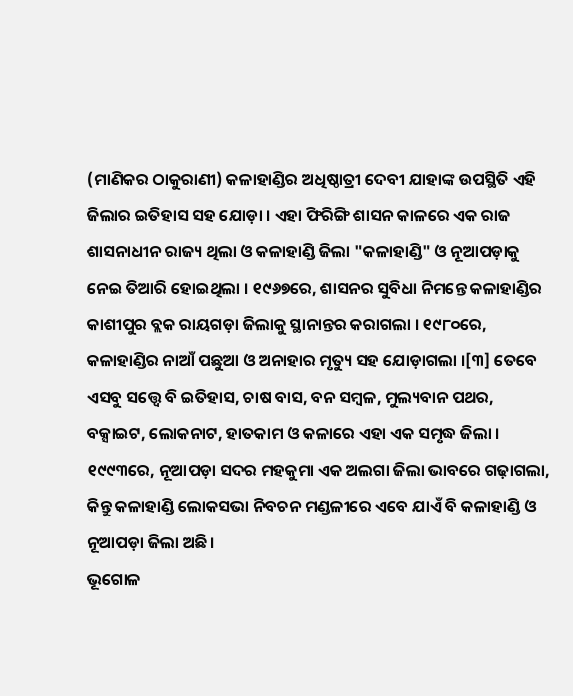(ମାଣିକର ଠାକୁରାଣୀ) କଳାହାଣ୍ଡିର ଅଧିଷ୍ଠାତ୍ରୀ ଦେବୀ ଯାହାଙ୍କ ଉପସ୍ଥିତି ଏହି ଜିଲାର ଇତିହାସ ସହ ଯୋଡ଼ା । ଏହା ଫିରିଙ୍ଗି ଶାସନ କାଳରେ ଏକ ରାଜ ଶାସନାଧୀନ ରାଜ୍ୟ ଥିଲା ଓ କଳାହାଣ୍ଡି ଜିଲା "କଳାହାଣ୍ଡି" ଓ ନୂଆପଡ଼ାକୁ ନେଇ ତିଆରି ହୋଇଥିଲା । ୧୯୬୭ରେ, ଶାସନର ସୁବିଧା ନିମନ୍ତେ କଳାହାଣ୍ଡିର କାଶୀପୁର ବ୍ଲକ ରାୟଗଡ଼ା ଜିଲାକୁ ସ୍ଥାନାନ୍ତର କରାଗଲା । ୧୯୮୦ରେ, କଳାହାଣ୍ଡିର ନାଆଁ ପଛୁଆ ଓ ଅନାହାର ମୃତ୍ୟୁ ସହ ଯୋଡ଼ାଗଲା ।[୩] ତେବେ ଏସବୁ ସତ୍ତ୍ୱେ ବି ଇତିହାସ, ଚାଷ ବାସ, ବନ ସମ୍ବଳ, ମୁଲ୍ୟବାନ ପଥର, ବକ୍ସାଇଟ, ଲୋକନାଟ, ହାତକାମ ଓ କଳାରେ ଏହା ଏକ ସମୃଦ୍ଧ ଜିଲା । ୧୯୯୩ରେ, ନୂଆପଡ଼ା ସଦର ମହକୁମା ଏକ ଅଲଗା ଜିଲା ଭାବରେ ଗଢ଼ାଗଲା, କିନ୍ତୁ କଳାହାଣ୍ଡି ଲୋକସଭା ନିବଚନ ମଣ୍ଡଳୀରେ ଏବେ ଯାଏଁ ବି କଳାହାଣ୍ଡି ଓ ନୂଆପଡ଼ା ଜିଲା ଅଛି।
ଭୂଗୋଳ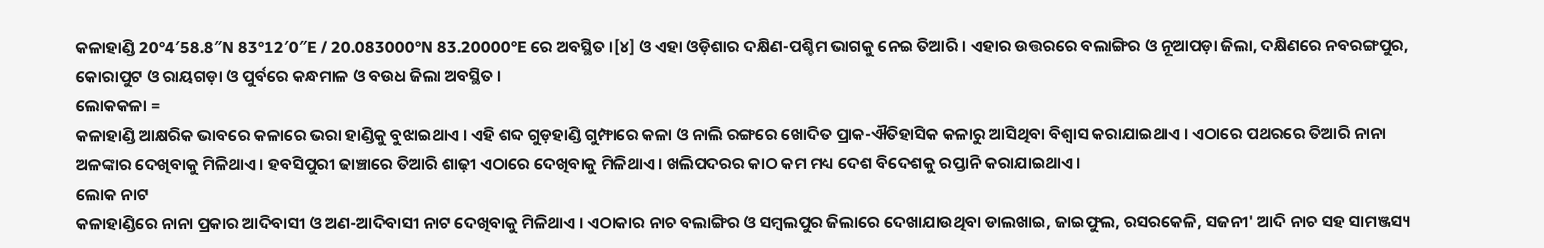କଳାହାଣ୍ଡି 20°4′58.8″N 83°12′0″E / 20.083000°N 83.20000°E ରେ ଅବସ୍ଥିତ ।[୪] ଓ ଏହା ଓଡ଼ିଶାର ଦକ୍ଷିଣ-ପଶ୍ଚିମ ଭାଗକୁ ନେଇ ତିଆରି । ଏହାର ଉତ୍ତରରେ ବଲାଙ୍ଗିର ଓ ନୂଆପଡ଼ା ଜିଲା, ଦକ୍ଷିଣରେ ନବରଙ୍ଗପୁର, କୋରାପୁଟ ଓ ରାୟଗଡ଼ା ଓ ପୁର୍ବରେ କନ୍ଧମାଳ ଓ ବଉଧ ଜିଲା ଅବସ୍ଥିତ ।
ଲୋକକଳା =
କଳାହାଣ୍ଡି ଆକ୍ଷରିକ ଭାବରେ କଳାରେ ଭରା ହାଣ୍ଡିକୁ ବୁଝାଇଥାଏ । ଏହି ଶବ୍ଦ ଗୁଡ଼ହାଣ୍ଡି ଗୁମ୍ଫାରେ କଳା ଓ ନାଲି ରଙ୍ଗରେ ଖୋଦିତ ପ୍ରାକ-ଐତିହାସିକ କଳାରୁ ଆସିଥିବା ବିଶ୍ଵାସ କରାଯାଇଥାଏ । ଏଠାରେ ପଥରରେ ତିଆରି ନାନା ଅଳଙ୍କାର ଦେଖିବାକୁ ମିଳିଥାଏ । ହବସିପୁରୀ ଢାଞ୍ଚାରେ ତିଆରି ଶାଢ଼ୀ ଏଠାରେ ଦେଖିବାକୁ ମିଳିଥାଏ । ଖଲିପଦରର କାଠ କମ ମଧ୍ୟ ଦେଶ ବିଦେଶକୁ ରପ୍ତାନି କରାଯାଇଥାଏ ।
ଲୋକ ନାଟ
କଳାହାଣ୍ଡିରେ ନାନା ପ୍ରକାର ଆଦିବାସୀ ଓ ଅଣ-ଆଦିବାସୀ ନାଟ ଦେଖିବାକୁ ମିଳିଥାଏ । ଏଠାକାର ନାଚ ବଲାଙ୍ଗିର ଓ ସମ୍ବଲପୁର ଜିଲାରେ ଦେଖାଯାଉଥିବା ଡାଲଖାଇ, ଜାଇଫୁଲ, ରସରକେଳି, ସଜନୀ' ଆଦି ନାଚ ସହ ସାମଞ୍ଜସ୍ୟ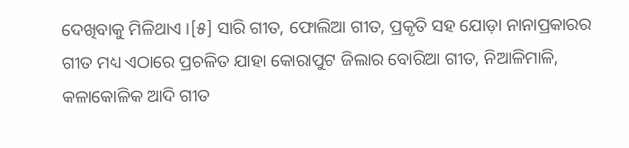ଦେଖିବାକୁ ମିଳିଥାଏ ।[୫] ସାରି ଗୀତ, ଫୋଲିଆ ଗୀତ, ପ୍ରକୃତି ସହ ଯୋଡ଼ା ନାନାପ୍ରକାରର ଗୀତ ମଧ୍ୟ ଏଠାରେ ପ୍ରଚଳିତ ଯାହା କୋରାପୁଟ ଜିଲାର ବୋରିଆ ଗୀତ, ନିଆଳିମାଳି, କଳାକୋଳିକ ଆଦି ଗୀତ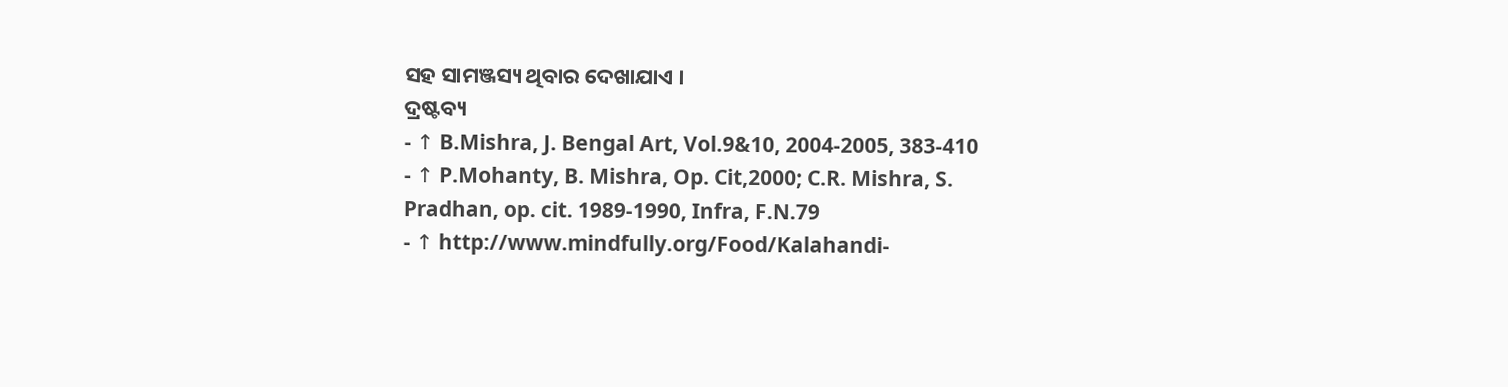ସହ ସାମଞ୍ଜସ୍ୟ ଥିବାର ଦେଖାଯାଏ ।
ଦ୍ରଷ୍ଟବ୍ୟ
- ↑ B.Mishra, J. Bengal Art, Vol.9&10, 2004-2005, 383-410
- ↑ P.Mohanty, B. Mishra, Op. Cit,2000; C.R. Mishra, S. Pradhan, op. cit. 1989-1990, Infra, F.N.79
- ↑ http://www.mindfully.org/Food/Kalahandi-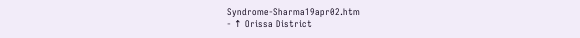Syndrome-Sharma19apr02.htm
- ↑ Orissa District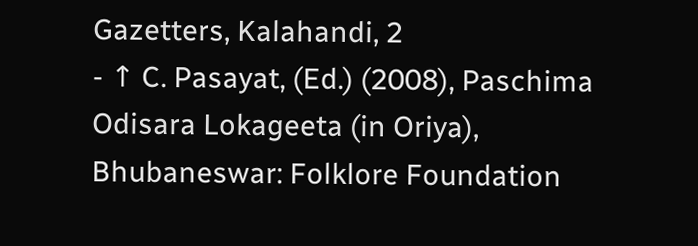Gazetters, Kalahandi, 2
- ↑ C. Pasayat, (Ed.) (2008), Paschima Odisara Lokageeta (in Oriya), Bhubaneswar: Folklore Foundation